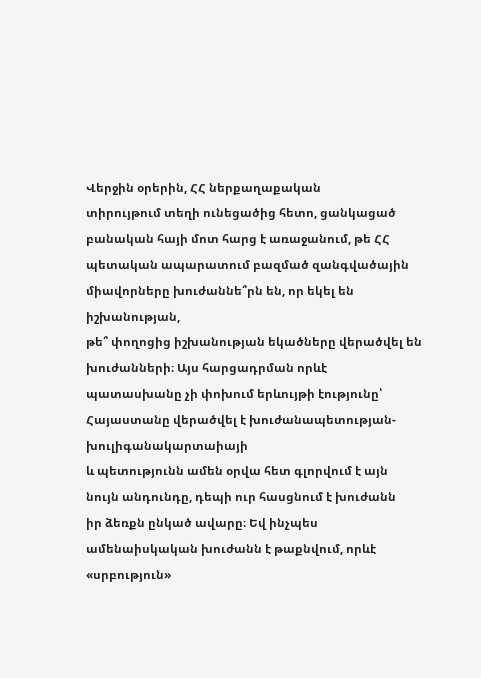Վերջին օրերին, ՀՀ ներքաղաքական
տիրույթում տեղի ունեցածից հետո, ցանկացած բանական հայի մոտ հարց է առաջանում, թե ՀՀ
պետական ապարատում բազմած զանգվածային միավորները խուժաննե՞րն են, որ եկել են իշխանության,
թե՞ փողոցից իշխանության եկածները վերածվել են խուժանների։ Այս հարցադրման որևէ պատասխանը չի փոխում երևույթի էությունը՝ Հայաստանը վերածվել է խուժանապետության-խուլիգանակարտաիայի
և պետությունն ամեն օրվա հետ գլորվում է այն նույն անդունդը, դեպի ուր հասցնում է խուժանն
իր ձեռքն ընկած ավարը։ Եվ ինչպես ամենաիսկական խուժանն է թաքնվում, որևէ «սրբություն»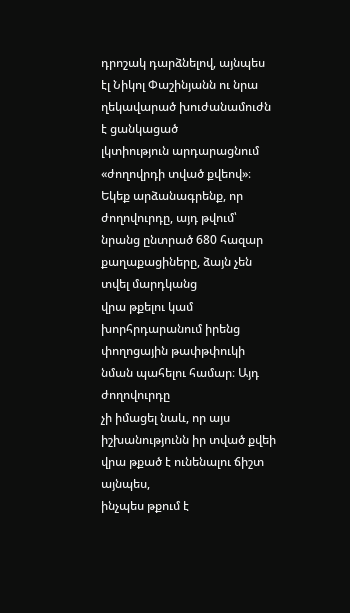դրոշակ դարձնելով, այնպես էլ Նիկոլ Փաշինյանն ու նրա ղեկավարած խուժանամուժն է ցանկացած
լկտիություն արդարացնում «ժողովրդի տված քվեով»։
Եկեք արձանագրենք, որ
ժողովուրդը, այդ թվում՝ նրանց ընտրած 680 հազար քաղաքացիները, ձայն չեն տվել մարդկանց
վրա թքելու կամ խորհրդարանում իրենց փողոցային թափթփուկի նման պահելու համար։ Այդ ժողովուրդը
չի իմացել նաև, որ այս իշխանությունն իր տված քվեի վրա թքած է ունենալու ճիշտ այնպես,
ինչպես թքում է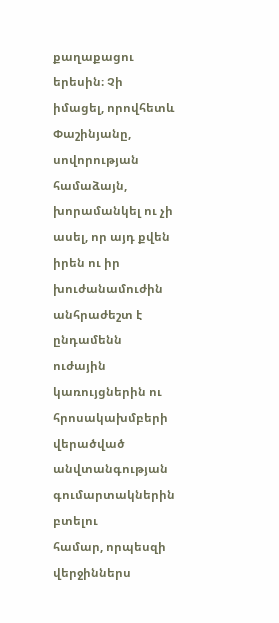քաղաքացու երեսին։ Չի իմացել, որովհետև Փաշինյանը, սովորության համաձայն,
խորամանկել ու չի ասել, որ այդ քվեն իրեն ու իր խուժանամուժին անհրաժեշտ է ընդամենն
ուժային կառույցներին ու հրոսակախմբերի վերածված անվտանգության գումարտակներին բտելու
համար, որպեսզի վերջիններս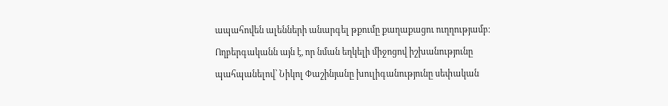ապահովեն ալենների անարգել թքումը քաղաքացու ուղղությամբ։
Ողբերգականն այն է, որ նման եղկելի միջոցով իշխանությունը պահպանելով՝ Նիկոլ Փաշինյանը խուլիգանությունը սեփական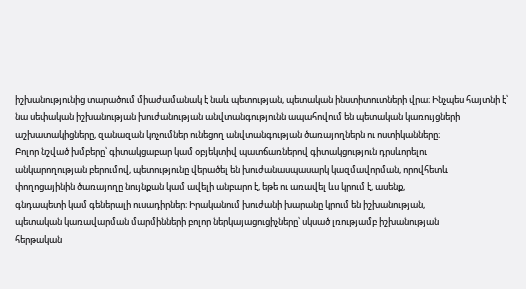իշխանությունից տարածում միաժամանակ է նաև պետության, պետական ինստիտուտների վրա։ Ինչպես հայտնի է՝ նա սեփական իշխանության խուժանության անվտանգությունն ապահովում են պետական կառույցների աշխատակիցները, զանազան կոչումներ ունեցող անվտանգության ծառայողներն ու ոստիկանները։
Բոլոր նշված խմբերը՝ գիտակցաբար կամ օբյեկտիվ պատճառներով գիտակցություն դրսևորելու
անկարողության բերումով, պետությունը վերածել են խուժանասպասարկ կազմավորման, որովհետև
փողոցայինին ծառայողը նույնքան կամ ավելի անբարո է, եթե ու առավել ևս կրում է, ասենք,
գնդապետի կամ գեներալի ուսադիրներ։ Իրականում խուժանի խարանը կրում են իշխանության,
պետական կառավարման մարմինների բոլոր ներկայացուցիչները՝ սկսած լռությամբ իշխանության
հերթական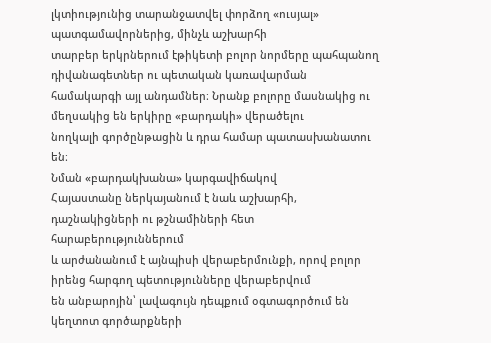լկտիությունից տարանջատվել փորձող «ուսյալ» պատգամավորներից, մինչև աշխարհի
տարբեր երկրներում էթիկետի բոլոր նորմերը պահպանող դիվանագետներ ու պետական կառավարման
համակարգի այլ անդամներ։ Նրանք բոլորը մասնակից ու մեղսակից են երկիրը «բարդակի» վերածելու
նողկալի գործընթացին և դրա համար պատասխանատու են։
Նման «բարդակխանա» կարգավիճակով
Հայաստանը ներկայանում է նաև աշխարհի, դաշնակիցների ու թշնամիների հետ հարաբերություններում
և արժանանում է այնպիսի վերաբերմունքի, որով բոլոր իրենց հարգող պետությունները վերաբերվում
են անբարոյին՝ լավագույն դեպքում օգտագործում են կեղտոտ գործարքների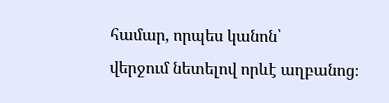համար, որպես կանոն՝
վերջում նետելով որևէ աղբանոց։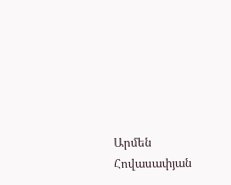Արմեն Հովասափյան